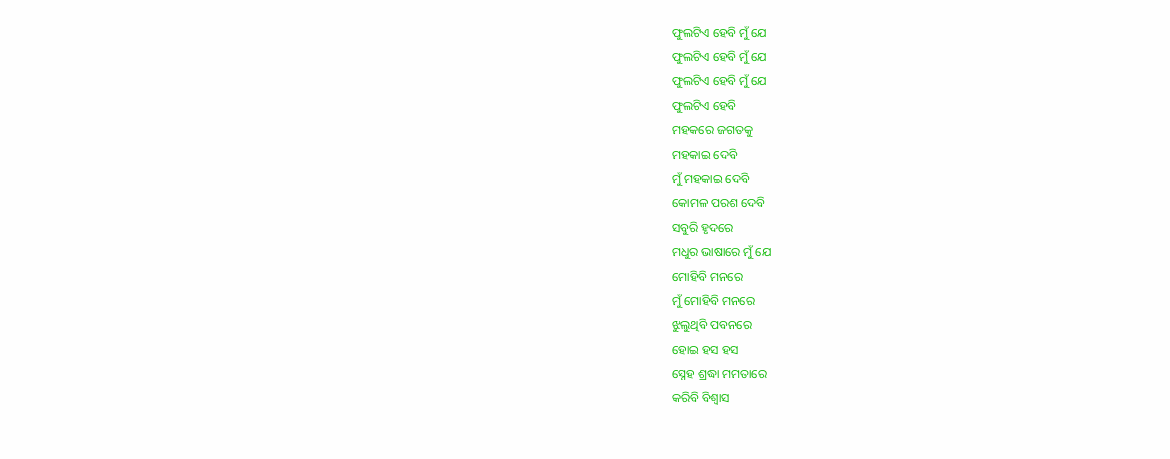ଫୁଲଟିଏ ହେବି ମୁଁ ଯେ
ଫୁଲଟିଏ ହେବି ମୁଁ ଯେ
ଫୁଲଟିଏ ହେବି ମୁଁ ଯେ
ଫୁଲଟିଏ ହେବି
ମହକରେ ଜଗତକୁ
ମହକାଇ ଦେବି
ମୁଁ ମହକାଇ ଦେବି
କୋମଳ ପରଶ ଦେବି
ସବୁରି ହୃଦରେ
ମଧୁର ଭାଷାରେ ମୁଁ ଯେ
ମୋହିବି ମନରେ
ମୁଁ ମୋହିବି ମନରେ
ଝୁଲୁଥିବି ପବନରେ
ହୋଇ ହସ ହସ
ସ୍ନେହ ଶ୍ରଦ୍ଧା ମମତାରେ
କରିବି ବିଶ୍ବାସ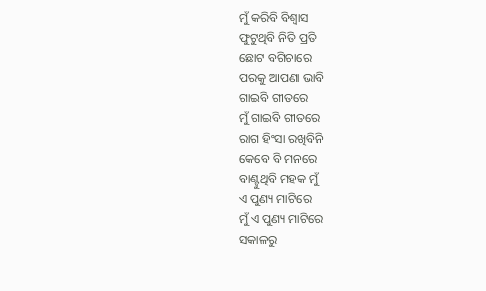ମୁଁ କରିବି ବିଶ୍ବାସ
ଫୁଟୁଥିବି ନିତି ପ୍ରତି
ଛୋଟ ବଗିଚାରେ
ପରକୁ ଆପଣା ଭାବି
ଗାଇବି ଗୀତରେ
ମୁଁ ଗାଇବି ଗୀତରେ
ରାଗ ହିଂସା ରଖିବିନି
କେବେ ବି ମନରେ
ବାଣ୍ଟୁଥିବି ମହକ ମୁଁ
ଏ ପୁଣ୍ୟ ମାଟିରେ
ମୁଁ ଏ ପୁଣ୍ୟ ମାଟିରେ
ସକାଳରୁ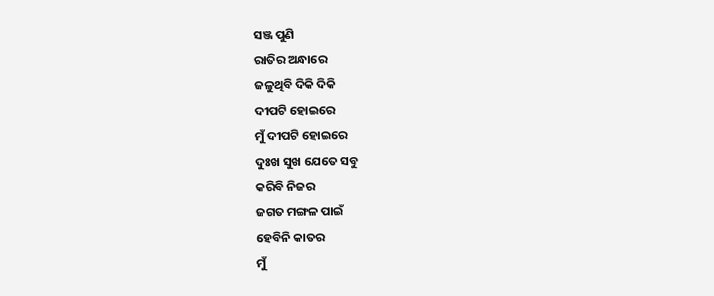ସଞ୍ଜ ପୁଣି
ରାତିର ଅନ୍ଧାରେ
ଜଳୁଥିବି ଦିକି ଦିକି
ଦୀପଟି ହୋଇରେ
ମୁଁ ଦୀପଟି ହୋଇରେ
ଦୁଃଖ ସୁଖ ଯେତେ ସବୁ
କରିବି ନିଜର
ଜଗତ ମଙ୍ଗଳ ପାଇଁ
ହେବିନି କାତର
ମୁଁ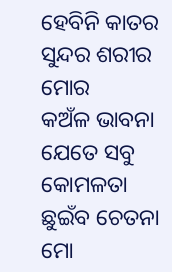ହେବିନି କାତର
ସୁନ୍ଦର ଶରୀର ମୋର
କଅଁଳ ଭାବନା
ଯେତେ ସବୁ କୋମଳତା
ଛୁଇଁବ ଚେତନା
ମୋ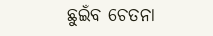ଛୁଇଁବ ଚେତନା